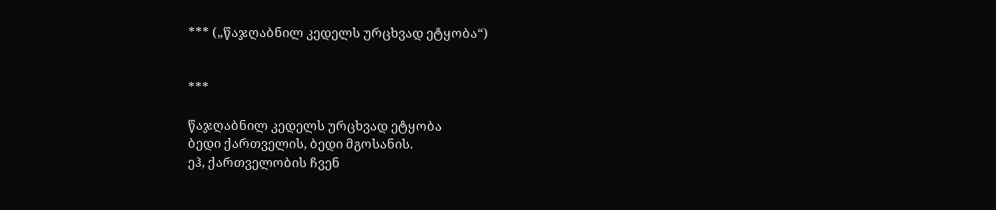*** („წაჯღაბნილ კედელს ურცხვად ეტყობა“)


***

წაჯღაბნილ კედელს ურცხვად ეტყობა
ბედი ქართველის, ბედი მგოსანის.
ეჰ, ქართველობის ჩვენ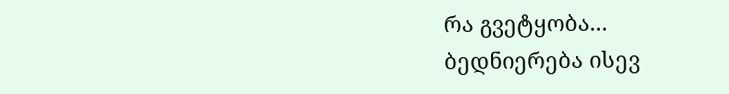რა გვეტყობა...
ბედნიერება ისევ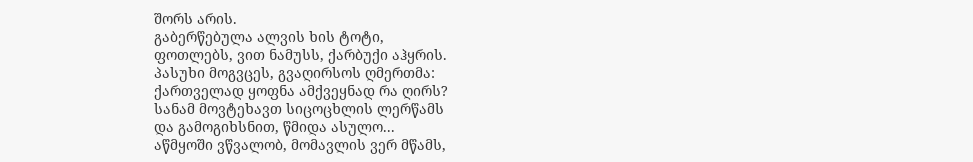შორს არის.
გაბერწებულა ალვის ხის ტოტი,
ფოთლებს, ვით ნამუსს, ქარბუქი აჰყრის.
პასუხი მოგვცეს, გვაღირსოს ღმერთმა:
ქართველად ყოფნა ამქვეყნად რა ღირს?
სანამ მოვტეხავთ სიცოცხლის ლერწამს
და გამოგიხსნით, წმიდა ასულო...
აწმყოში ვწვალობ, მომავლის ვერ მწამს,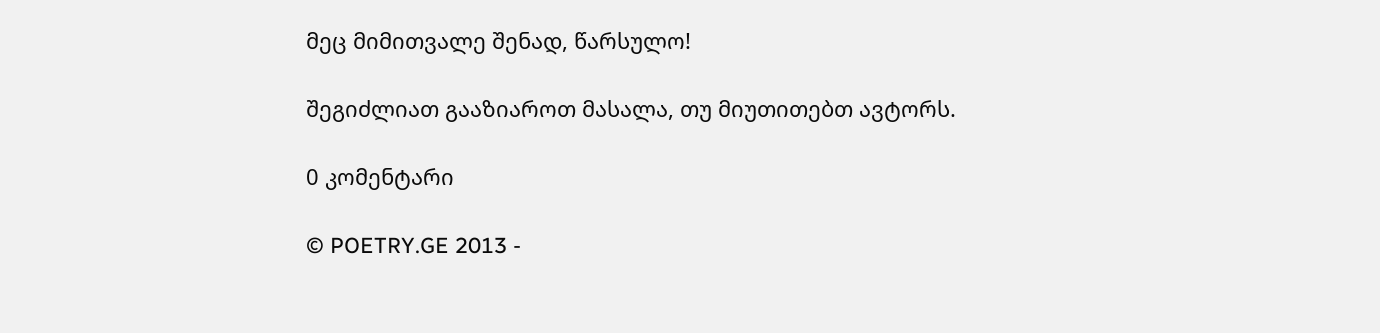მეც მიმითვალე შენად, წარსულო!

შეგიძლიათ გააზიაროთ მასალა, თუ მიუთითებთ ავტორს.

0 კომენტარი

© POETRY.GE 2013 -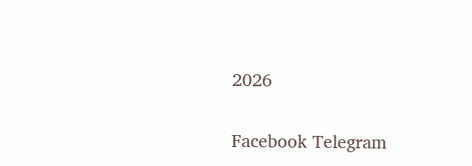2026

Facebook Telegram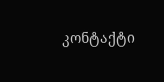კონტაქტი